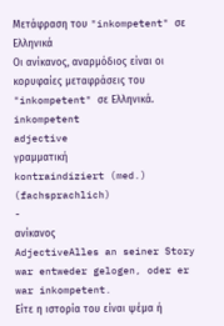Μετάφραση του "inkompetent" σε Ελληνικά
Οι ανίκανος, αναρμόδιος είναι οι κορυφαίες μεταφράσεις του "inkompetent" σε Ελληνικά.
inkompetent
adjective
γραμματική
kontraindiziert (med.) (fachsprachlich)
-
ανίκανος
AdjectiveAlles an seiner Story war entweder gelogen, oder er war inkompetent.
Eίτε η ιστορία του είναι ψέμα ή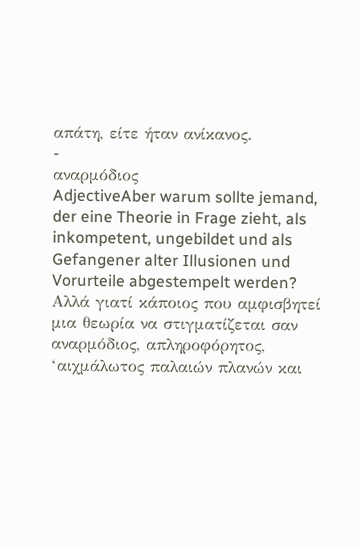απάτη, είτε ήταν ανίκανος.
-
αναρμόδιος
AdjectiveAber warum sollte jemand, der eine Theorie in Frage zieht, als inkompetent, ungebildet und als Gefangener alter Illusionen und Vorurteile abgestempelt werden?
Αλλά γιατί κάποιος που αμφισβητεί μια θεωρία να στιγματίζεται σαν αναρμόδιος, απληροφόρητος, ‘αιχμάλωτος παλαιών πλανών και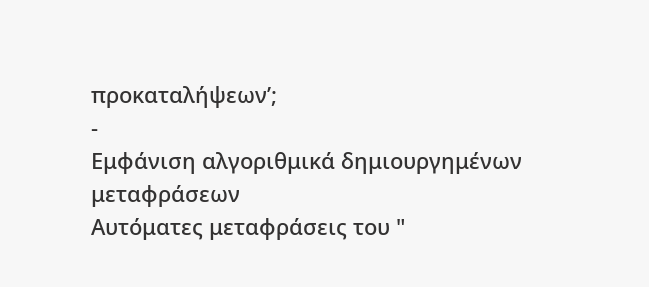προκαταλήψεων’;
-
Εμφάνιση αλγοριθμικά δημιουργημένων μεταφράσεων
Αυτόματες μεταφράσεις του "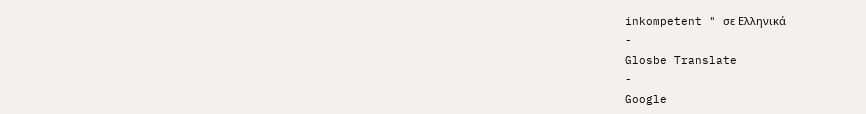inkompetent " σε Ελληνικά
-
Glosbe Translate
-
Google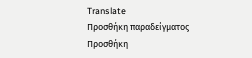Translate
Προσθήκη παραδείγματος
Προσθήκη